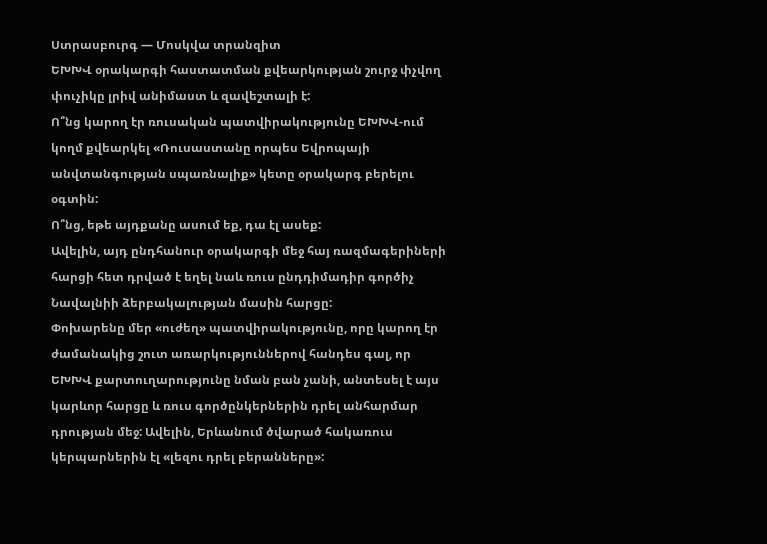Ստրասբուրգ — Մոսկվա տրանզիտ
ԵԽԽՎ օրակարգի հաստատման քվեարկության շուրջ փչվող փուչիկը լրիվ անիմաստ և զավեշտալի է:
Ո՞նց կարող էր ռուսական պատվիրակությունը ԵԽԽՎ-ում կողմ քվեարկել «Ռուսաստանը որպես Եվրոպայի անվտանգության սպառնալիք» կետը օրակարգ բերելու օգտին:
Ո՞նց, եթե այդքանը ասում եք, դա էլ ասեք:
Ավելին, այդ ընդհանուր օրակարգի մեջ հայ ռազմագերիների հարցի հետ դրված է եղել նաև ռուս ընդդիմադիր գործիչ Նավալնիի ձերբակալության մասին հարցը:
Փոխարենը մեր «ուժեղ» պատվիրակությունը, որը կարող էր ժամանակից շուտ առարկություններով հանդես գալ, որ ԵԽԽՎ քարտուղարությունը նման բան չանի, անտեսել է այս կարևոր հարցը և ռուս գործընկերներին դրել անհարմար դրության մեջ: Ավելին, Երևանում ծվարած հակառուս կերպարներին էլ «լեզու դրել բերանները»: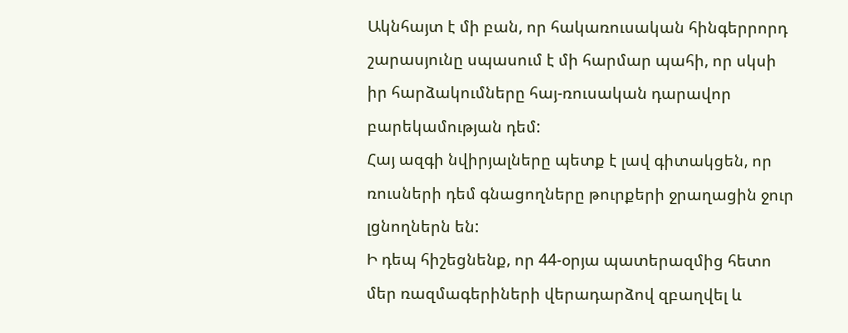Ակնհայտ է մի բան, որ հակառուսական հինգերրորդ շարասյունը սպասում է մի հարմար պահի, որ սկսի իր հարձակումները հայ-ռուսական դարավոր բարեկամության դեմ:
Հայ ազգի նվիրյալները պետք է լավ գիտակցեն, որ ռուսների դեմ գնացողները թուրքերի ջրաղացին ջուր լցնողներն են:
Ի դեպ հիշեցնենք, որ 44-օրյա պատերազմից հետո մեր ռազմագերիների վերադարձով զբաղվել և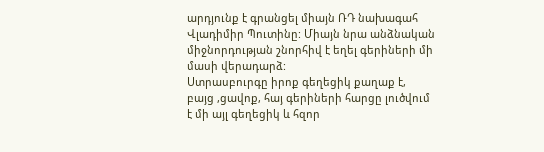արդյունք է գրանցել միայն ՌԴ նախագահ Վլադիմիր Պուտինը: Միայն նրա անձնական միջնորդության շնորհիվ է եղել գերիների մի մասի վերադարձ:
Ստրասբուրգը իրոք գեղեցիկ քաղաք է, բայց ,ցավոք, հայ գերիների հարցը լուծվում է մի այլ գեղեցիկ և հզոր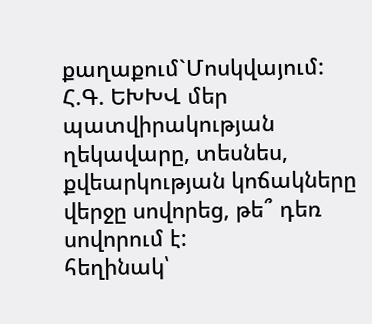քաղաքում`Մոսկվայում:
Հ.Գ. ԵԽԽՎ մեր պատվիրակության ղեկավարը, տեսնես, քվեարկության կոճակները վերջը սովորեց, թե՞ դեռ սովորում է:
հեղինակ՝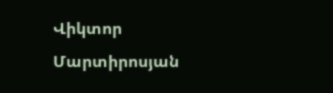Վիկտոր Մարտիրոսյան